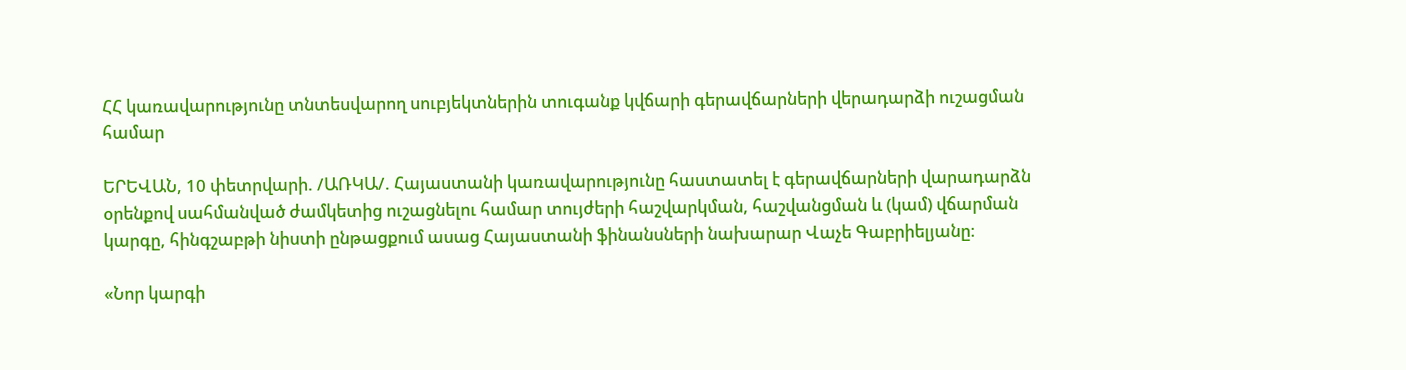ՀՀ կառավարությունը տնտեսվարող սուբյեկտներին տուգանք կվճարի գերավճարների վերադարձի ուշացման համար

ԵՐԵՎԱՆ, 10 փետրվարի. /ԱՌԿԱ/. Հայաստանի կառավարությունը հաստատել է գերավճարների վարադարձն օրենքով սահմանված ժամկետից ուշացնելու համար տույժերի հաշվարկման, հաշվանցման և (կամ) վճարման կարգը, հինգշաբթի նիստի ընթացքում ասաց Հայաստանի ֆինանսների նախարար Վաչե Գաբրիելյանը։

«Նոր կարգի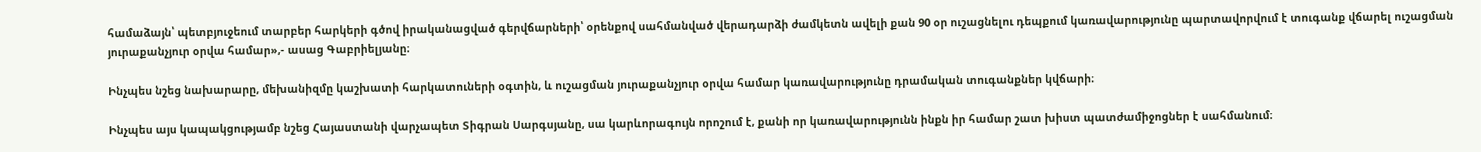համաձայն՝ պետբյուջեում տարբեր հարկերի գծով իրականացված գերվճարների՝ օրենքով սահմանված վերադարձի ժամկետն ավելի քան 90 օր ուշացնելու դեպքում կառավարությունը պարտավորվում է տուգանք վճարել ուշացման յուրաքանչյուր օրվա համար»,- ասաց Գաբրիելյանը։

Ինչպես նշեց նախարարը, մեխանիզմը կաշխատի հարկատուների օգտին, և ուշացման յուրաքանչյուր օրվա համար կառավարությունը դրամական տուգանքներ կվճարի։

Ինչպես այս կապակցությամբ նշեց Հայաստանի վարչապետ Տիգրան Սարգսյանը, սա կարևորագույն որոշում է, քանի որ կառավարությունն ինքն իր համար շատ խիստ պատժամիջոցներ է սահմանում։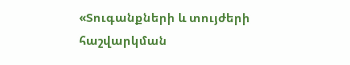«Տուգանքների և տույժերի հաշվարկման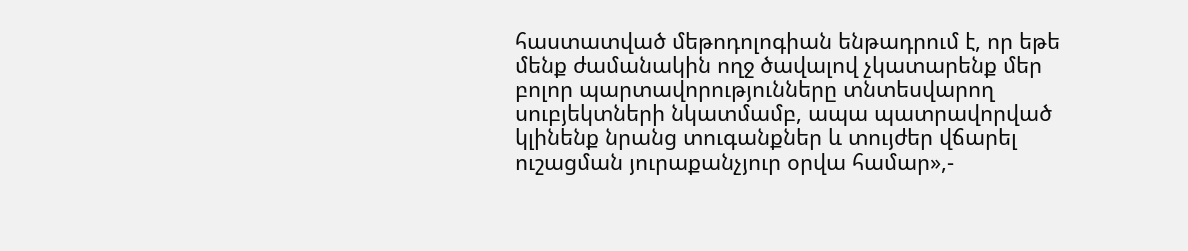հաստատված մեթոդոլոգիան ենթադրում է, որ եթե մենք ժամանակին ողջ ծավալով չկատարենք մեր բոլոր պարտավորությունները տնտեսվարող սուբյեկտների նկատմամբ, ապա պատրավորված կլինենք նրանց տուգանքներ և տույժեր վճարել ուշացման յուրաքանչյուր օրվա համար»,-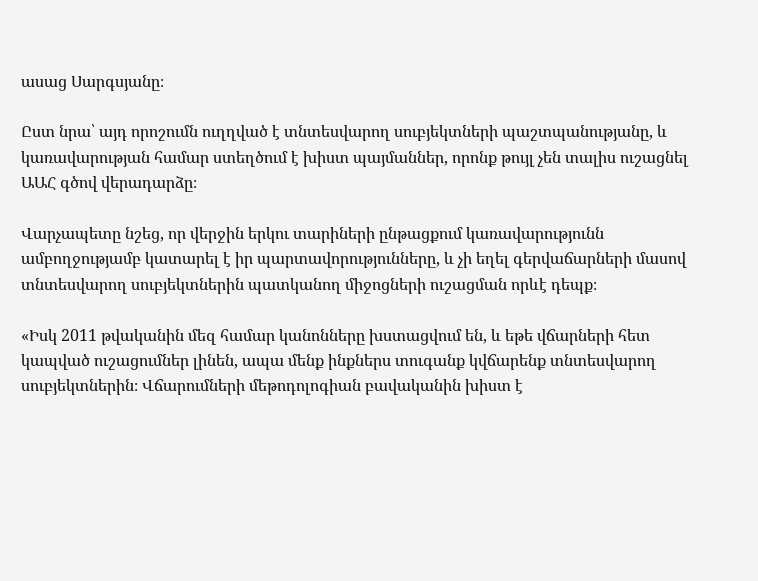ասաց Սարգսյանը։

Ըստ նրա՝ այդ որոշումն ուղղված է տնտեսվարող սուբյեկտների պաշտպանությանը, և կառավարության համար ստեղծում է խիստ պայմաններ, որոնք թույլ չեն տալիս ուշացնել ԱԱՀ գծով վերադարձը։

Վարչապետը նշեց, որ վերջին երկու տարիների ընթացքում կառավարությունն ամբողջությամբ կատարել է իր պարտավորությունները, և չի եղել գերվաճարների մասով տնտեսվարող սուբյեկտներին պատկանող միջոցների ուշացման որևէ դեպք։

«Իսկ 2011 թվականին մեզ համար կանոնները խստացվում են, և եթե վճարների հետ կապված ուշացումներ լինեն, ապա մենք ինքներս տուգանք կվճարենք տնտեսվարող սուբյեկտներին։ Վճարումների մեթոդոլոգիան բավականին խիստ է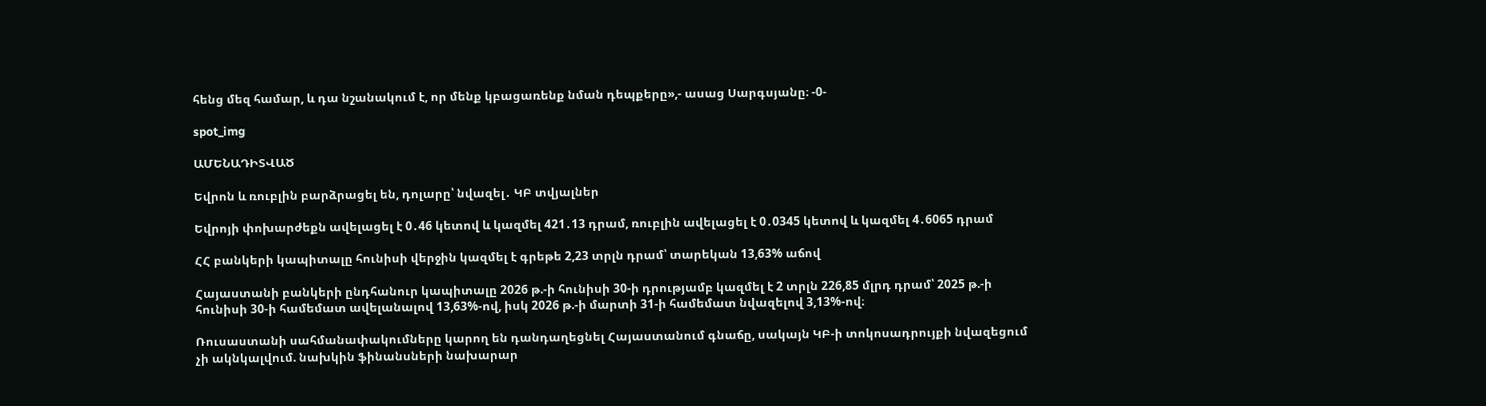հենց մեզ համար, և դա նշանակում է, որ մենք կբացառենք նման դեպքերը»,- ասաց Սարգսյանը։ -0-

spot_img

ԱՄԵՆԱԴԻՏՎԱԾ

Եվրոն և ռուբլին բարձրացել են, դոլարը՝ նվազել․ ԿԲ տվյալներ

Եվրոյի փոխարժեքն ավելացել է 0․46 կետով և կազմել 421․13 դրամ, ռուբլին ավելացել է 0․0345 կետով և կազմել 4․6065 դրամ

ՀՀ բանկերի կապիտալը հունիսի վերջին կազմել է գրեթե 2,23 տրլն դրամ՝ տարեկան 13,63% աճով

Հայաստանի բանկերի ընդհանուր կապիտալը 2026 թ.-ի հունիսի 30-ի դրությամբ կազմել է 2 տրլն 226,85 մլրդ դրամ՝ 2025 թ.-ի հունիսի 30-ի համեմատ ավելանալով 13,63%-ով, իսկ 2026 թ.-ի մարտի 31-ի համեմատ նվազելով 3,13%-ով։

Ռուսաստանի սահմանափակումները կարող են դանդաղեցնել Հայաստանում գնաճը, սակայն ԿԲ-ի տոկոսադրույքի նվազեցում չի ակնկալվում. նախկին ֆինանսների նախարար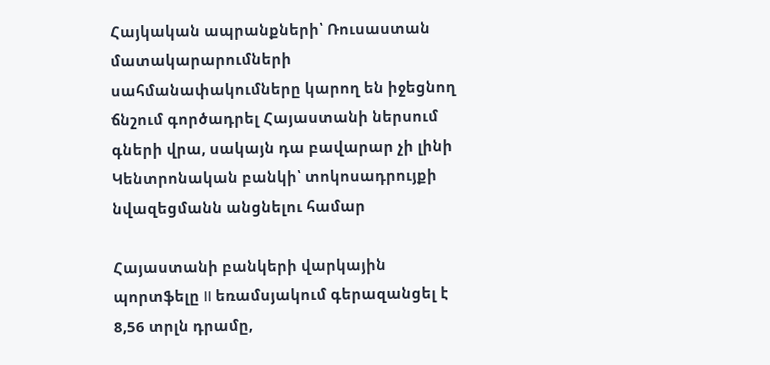Հայկական ապրանքների՝ Ռուսաստան մատակարարումների սահմանափակումները կարող են իջեցնող ճնշում գործադրել Հայաստանի ներսում գների վրա, սակայն դա բավարար չի լինի Կենտրոնական բանկի՝ տոկոսադրույքի նվազեցմանն անցնելու համար

Հայաստանի բանկերի վարկային պորտֆելը II եռամսյակում գերազանցել է 8,56 տրլն դրամը,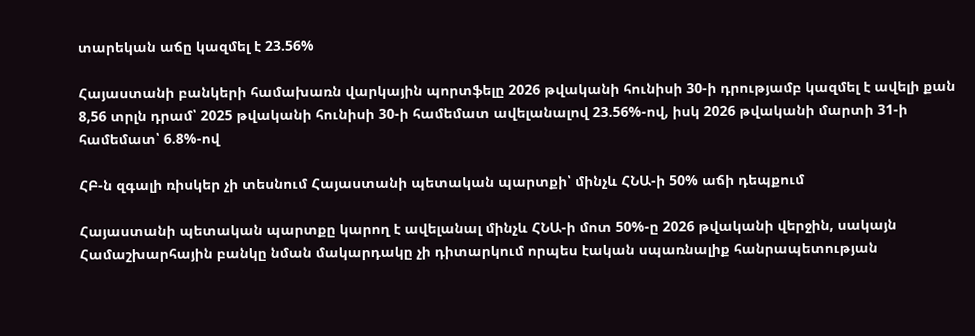տարեկան աճը կազմել է 23.56%

Հայաստանի բանկերի համախառն վարկային պորտֆելը 2026 թվականի հունիսի 30-ի դրությամբ կազմել է ավելի քան 8,56 տրլն դրամ՝ 2025 թվականի հունիսի 30-ի համեմատ ավելանալով 23.56%-ով, իսկ 2026 թվականի մարտի 31-ի համեմատ՝ 6.8%-ով

ՀԲ-ն զգալի ռիսկեր չի տեսնում Հայաստանի պետական պարտքի՝ մինչև ՀՆԱ-ի 50% աճի դեպքում

Հայաստանի պետական պարտքը կարող է ավելանալ մինչև ՀՆԱ-ի մոտ 50%-ը 2026 թվականի վերջին, սակայն Համաշխարհային բանկը նման մակարդակը չի դիտարկում որպես էական սպառնալիք հանրապետության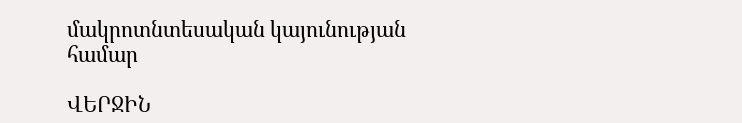մակրոտնտեսական կայունության համար

ՎԵՐՋԻՆ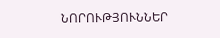ՆՈՐՈՒԹՅՈՒՆՆԵՐ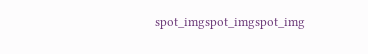spot_imgspot_imgspot_img